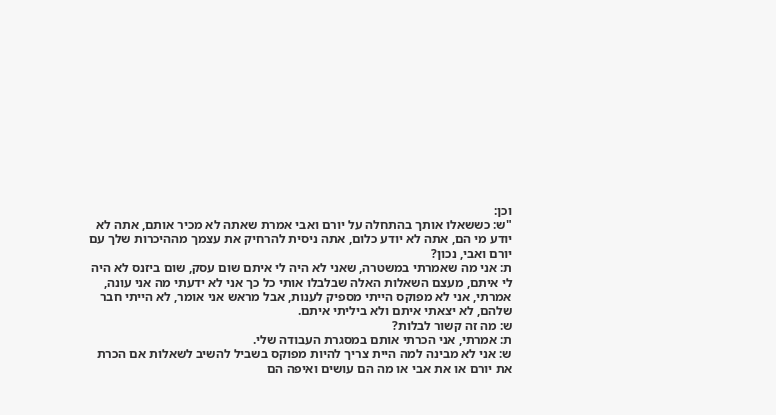וכן:
"ש: כששאלו אותך בהתחלה על יורם ואבי אמרת שאתה לא מכיר אותם, אתה לא יודע מי הם, אתה לא יודע כלום, אתה ניסית להרחיק את עצמך מההיכרות שלך עם יורם ואבי, נכון?
ת: אני מה שאמרתי במשטרה, שאני לא היה לי איתם שום עסק, שום ביזנס לא היה לי איתם, מעצם השאלות האלה שבלבלו אותי כל כך אני לא ידעתי מה אני עונה, אמרתי, אני לא מפוקס הייתי מספיק לענות, אבל מראש אני אומר, לא הייתי חבר שלהם, לא יצאתי איתם ולא ביליתי איתם.
ש: מה זה קשור לבלות?
ת: אמרתי, אני הכרתי אותם במסגרת העבודה שלי.
ש: אני לא מבינה למה היית צריך להיות מפוקס בשביל להשיב לשאלות אם הכרת את יורם או את אבי או מה הם עושים ואיפה הם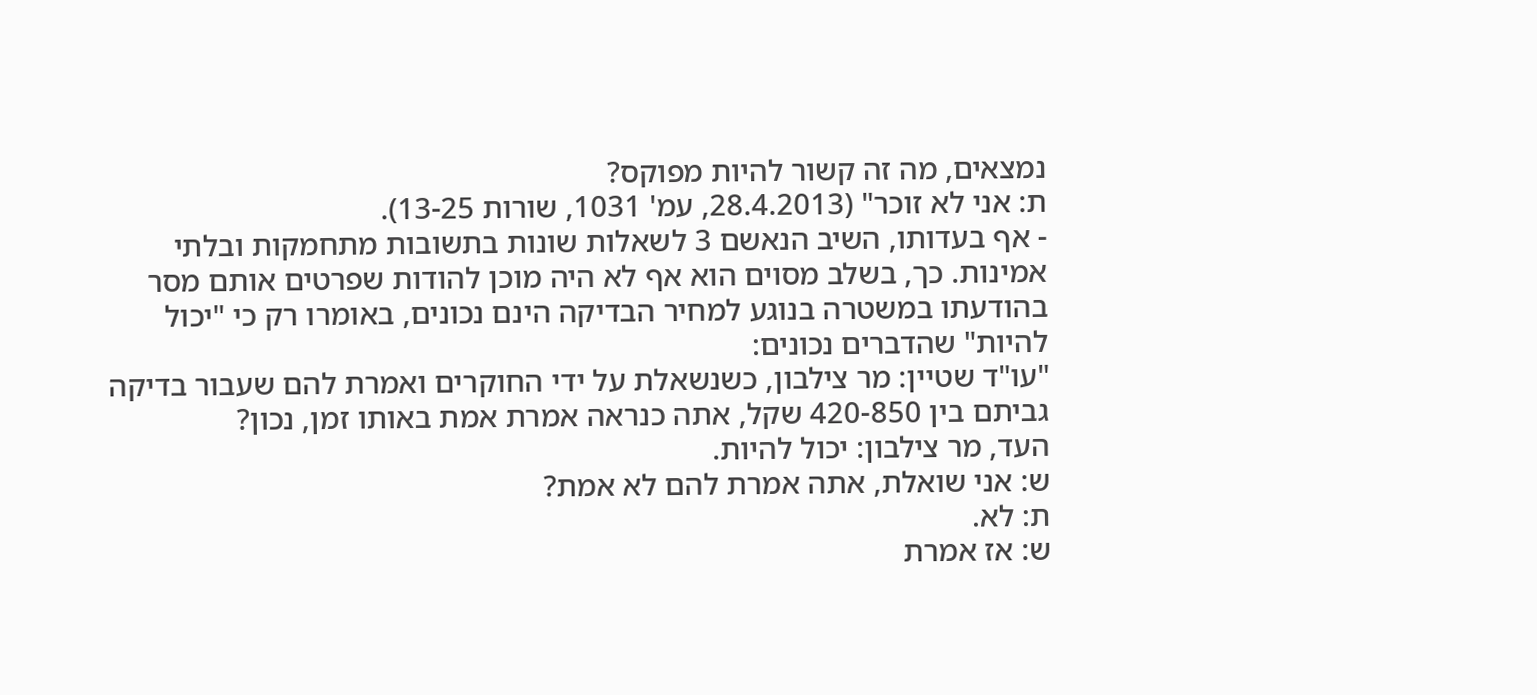נמצאים, מה זה קשור להיות מפוקס?
ת: אני לא זוכר" (28.4.2013, עמ' 1031, שורות 13-25).
- אף בעדותו, השיב הנאשם 3 לשאלות שונות בתשובות מתחמקות ובלתי אמינות. כך, בשלב מסוים הוא אף לא היה מוכן להודות שפרטים אותם מסר בהודעתו במשטרה בנוגע למחיר הבדיקה הינם נכונים, באומרו רק כי "יכול להיות" שהדברים נכונים:
"עו"ד שטיין: מר צילבון, כשנשאלת על ידי החוקרים ואמרת להם שעבור בדיקה גביתם בין 420-850 שקל, אתה כנראה אמרת אמת באותו זמן, נכון?
העד, מר צילבון: יכול להיות.
ש: אני שואלת, אתה אמרת להם לא אמת?
ת: לא.
ש: אז אמרת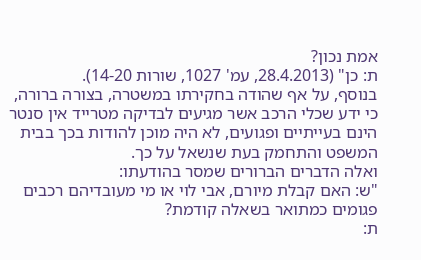אמת נכון?
ת: כן" (28.4.2013, עמ' 1027, שורות 14-20).
בנוסף, על אף שהודה בחקירתו במשטרה, בצורה ברורה, כי ידע שכלי הרכב אשר מגיעים לבדיקה מטרייד אין סנטר הינם בעייתיים ופגועים, לא היה מוכן להודות בכך בבית המשפט והתחמק בעת שנשאל על כך.
ואלה הדברים הברורים שמסר בהודעתו:
"ש: האם קבלת מיורם, אבי לוי או מי מעובדיהם רכבים פגומים כמתואר בשאלה קודמת?
ת: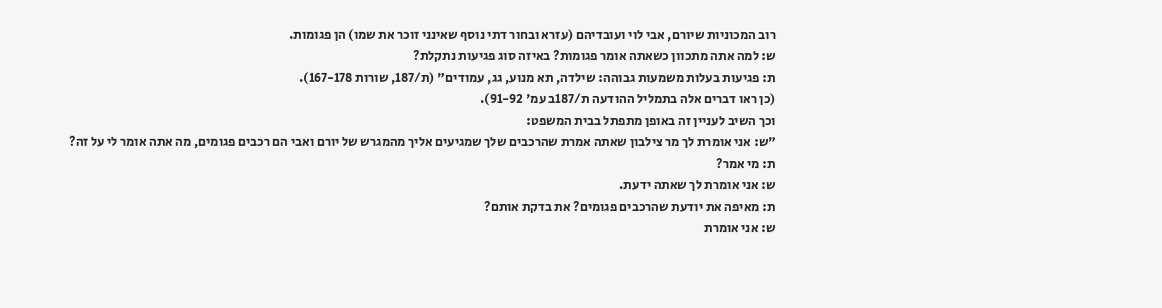רוב המכוניות שיורם, אבי לוי ועובדיהם (עזרא ובחור דתי נוסף שאינני זוכר את שמו) הן פגומות.
ש: למה אתה מתכוון כשאתה אומר פגומות? באיזה סוג פגיעות נתקלת?
ת: פגיעות בעלות משמעות גבוהה: שילדה, תא מנוע, גג, עמודים" (ת/187, שורות 167-178).
(כן ראו דברים אלה בתמליל ההודעה ת/187ב עמ' 91-92).
וכך השיב לעניין זה באופן מתפתל בבית המשפט:
"ש: אני אומרת לך מר צילבון שאתה אמרת שהרכבים שלך שמגיעים אליך מהמגרש של יורם ואבי הם רכבים פגומים, מה אתה אומר לי על זה?
ת: מי אמר?
ש: אני אומרת לך שאתה ידעת.
ת: מאיפה את יודעת שהרכבים פגומים? את בדקת אותם?
ש: אני אומרת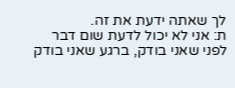לך שאתה ידעת את זה.
ת: אני לא יכול לדעת שום דבר לפני שאני בודק, ברגע שאני בודק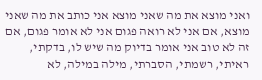ואני מוצא את מה שאני מוצא אני כותב את מה שאני מוצא, אם אני לא רואה פגום אני לא אומר פגום, אם זה לא טוב אני אומר בדיוק מה שיש לו, בדקתי, ראיתי, רשמתי, הסברתי, מילה במילה, לא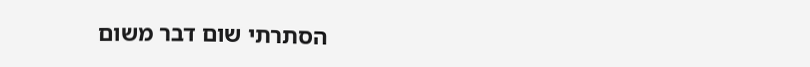הסתרתי שום דבר משום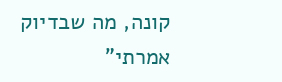קונה, מה שבדיוק אמרתי"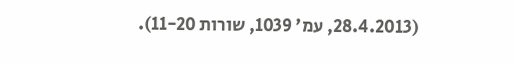(28.4.2013, עמ' 1039, שורות 11-20).